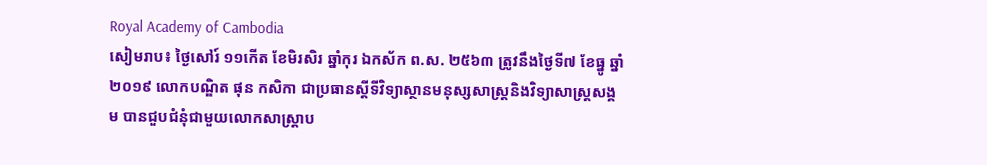Royal Academy of Cambodia
សៀមរាប៖ ថ្ងៃសៅរ៍ ១១កើត ខែមិរសិរ ឆ្នាំកុរ ឯកស័ក ព.ស. ២៥៦៣ ត្រូវនឹងថ្ងៃទី៧ ខែធ្នូ ឆ្នាំ២០១៩ លោកបណ្ឌិត ផុន កសិកា ជាប្រធានស្ដីទីវិទ្យាស្ថានមនុស្សសាស្ត្រនិងវិទ្យាសាស្ត្រសង្គម បានជួបជំនុំជាមួយលោកសាស្ត្រាប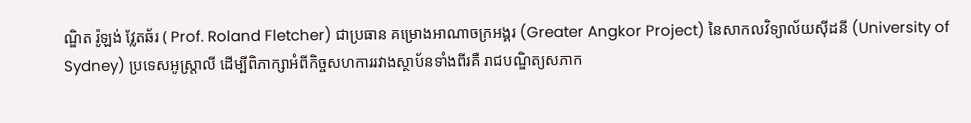ណ្ឌិត រ៉ូឡង់ វ្លែតឆ័រ ( Prof. Roland Fletcher) ជាប្រធាន គម្រោងអាណាចក្រអង្គរ (Greater Angkor Project) នៃសាកលវិទ្យាល័យស៊ីដនី (University of Sydney) ប្រទេសអូស្ត្រាលី ដើម្បីពិភាក្សាអំពីកិច្ចសហការរវាងស្ថាប័នទាំងពីរគឺ រាជបណ្ឌិត្យសភាក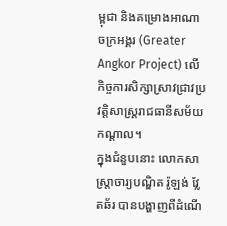ម្ពុជា និងគម្រោងអាណាចក្រអង្គរ (Greater Angkor Project) លើកិច្ចការសិក្សាស្រាវជ្រាវប្រវត្តិសាស្ត្ររាជធានីសម័យកណ្ដាល។
ក្នុងជំនួបនោះ លោកសាស្ត្រាចារ្យបណ្ឌិត រ៉ូឡង់ វ្លែតឆ័រ បានបង្ហាញពីដំណើ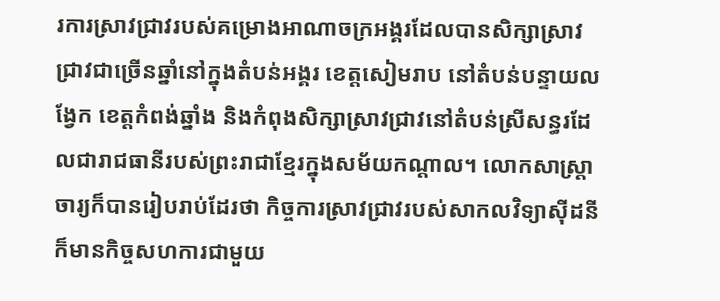រការស្រាវជ្រាវរបស់គម្រោងអាណាចក្រអង្គរដែលបានសិក្សាស្រាវជ្រាវជាច្រើនឆ្នាំនៅក្នុងតំបន់អង្គរ ខេត្តសៀមរាប នៅតំបន់បន្ទាយលង្វែក ខេត្តកំពង់ឆ្នាំង និងកំពុងសិក្សាស្រាវជ្រាវនៅតំបន់ស្រីសន្ធរដែលជារាជធានីរបស់ព្រះរាជាខ្មែរក្នុងសម័យកណ្ដាល។ លោកសាស្ត្រាចារ្យក៏បានរៀបរាប់ដែរថា កិច្ចការស្រាវជ្រាវរបស់សាកលវិទ្យាស៊ីដនីក៏មានកិច្ចសហការជាមួយ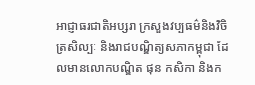អាជ្ញាធរជាតិអប្សរា ក្រសួងវប្បធម៌និងវិចិត្រសិល្បៈ និងរាជបណ្ឌិត្យសភាកម្ពុជា ដែលមានលោកបណ្ឌិត ផុន កសិកា និងក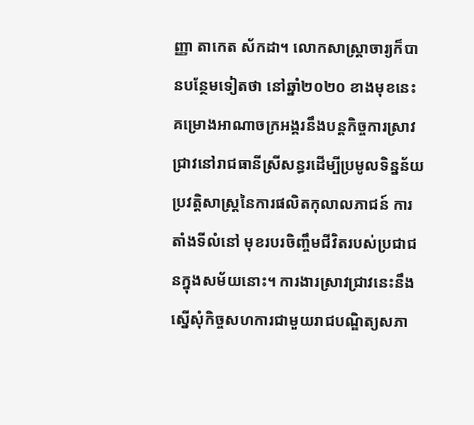ញ្ញា តាកេត ស័កដា។ លោកសាស្ត្រាចារ្យក៏បានបន្ថែមទៀតថា នៅឆ្នាំ២០២០ ខាងមុខនេះ គម្រោងអាណាចក្រអង្គរនឹងបន្ដកិច្ចការស្រាវជ្រាវនៅរាជធានីស្រីសន្ធរដើម្បីប្រមូលទិន្នន័យប្រវត្តិសាស្ត្រនៃការផលិតកុលាលភាជន៍ ការតាំងទីលំនៅ មុខរបរចិញ្ចឹមជីវិតរបស់ប្រជាជនក្នុងសម័យនោះ។ ការងារស្រាវជ្រាវនេះនឹងស្នើសុំកិច្ចសហការជាមួយរាជបណ្ឌិត្យសភា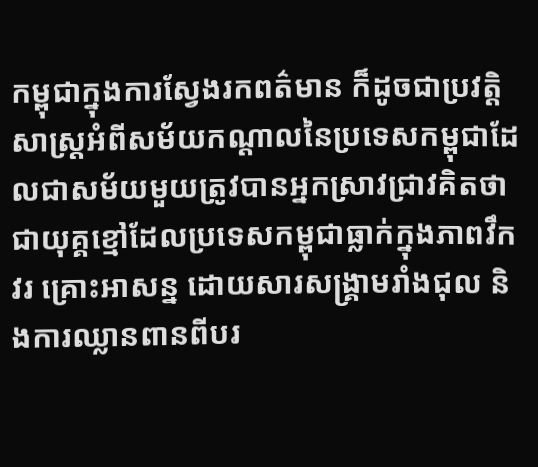កម្ពុជាក្នុងការស្វែងរកពត៌មាន ក៏ដូចជាប្រវត្តិសាស្ត្រអំពីសម័យកណ្ដាលនៃប្រទេសកម្ពុជាដែលជាសម័យមួយត្រូវបានអ្នកស្រាវជ្រាវគិតថា ជាយុគ្គខ្មៅដែលប្រទេសកម្ពុជាធ្លាក់ក្នុងភាពវឹកវរ គ្រោះអាសន្ន ដោយសារសង្រ្គាមរាំងជុល និងការឈ្លានពានពីបរ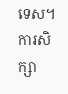ទេស។ ការសិក្សា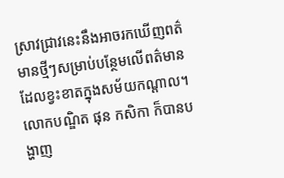ស្រាវជ្រាវនេះនឹងអាចរកឃើញពត៌មានថ្មីៗសម្រាប់បន្ថែមលើពត៌មានដែលខ្វះខាតក្នុងសម័យកណ្ដាល។
លោកបណ្ឌិត ផុន កសិកា ក៏បានបង្ហាញ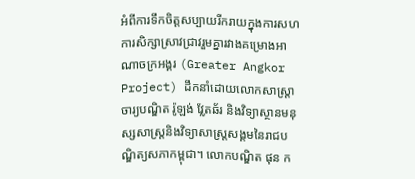អំពីការទឹកចិត្តសប្បាយរីករាយក្នុងការសហការសិក្សាស្រាវជ្រាវរួមគ្នារវាងគម្រោងអាណាចក្រអង្គរ (Greater Angkor Project) ដឹកនាំដោយលោកសាស្ត្រាចារ្យបណ្ឌិត រ៉ូឡង់ វ្លែតឆ័រ និងវិទ្យាស្ថានមនុស្សសាស្ត្រនិងវិទ្យាសាស្ត្រសង្គមនៃរាជបណ្ឌិត្យសភាកម្ពុជា។ លោកបណ្ឌិត ផុន ក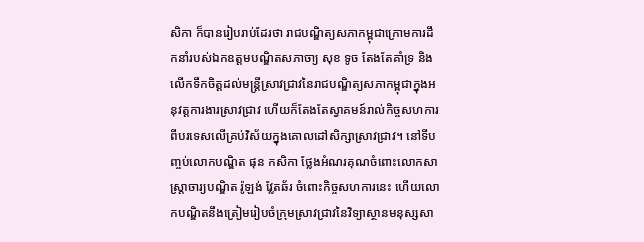សិកា ក៏បានរៀបរាប់ដែរថា រាជបណ្ឌិត្យសភាកម្ពុជាក្រោមការដឹកនាំរបស់ឯកឧត្តមបណ្ឌិតសភាចា្យ សុខ ទូច តែងតែគាំទ្រ និងលើកទឹកចិត្តដល់មន្ត្រីស្រាវជ្រាវនៃរាជបណ្ឌិត្យសភាកម្ពុជាក្នុងអនុវត្តការងារស្រាវជ្រាវ ហើយក៏តែងតែស្វាគមន៍រាល់កិច្ចសហការពីបរទេសលើគ្រប់វិស័យក្នុងគោលដៅសិក្សាស្រាវជ្រាវ។ នៅទីបញ្ចប់លោកបណ្ឌិត ផុន កសិកា ថ្លែងអំណរគុណចំពោះលោកសាស្ត្រាចារ្យបណ្ឌិត រ៉ូឡង់ វ្លែតឆ័រ ចំពោះកិច្ចសហការនេះ ហើយលោកបណ្ឌិតនឹងត្រៀមរៀបចំក្រុមស្រាវជ្រាវនៃវិទ្យាស្ថានមនុស្សសា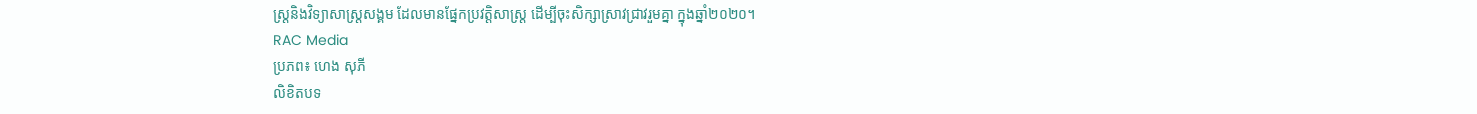ស្ត្រនិងវិទ្យាសាស្ត្រសង្គម ដែលមានផ្នែកប្រវត្តិសាស្ត្រ ដើម្បីចុះសិក្សាស្រាវជ្រាវរួមគ្នា ក្នុងឆ្នាំ២០២០។
RAC Media
ប្រភព៖ ហេង សុភី
លិខិតបទ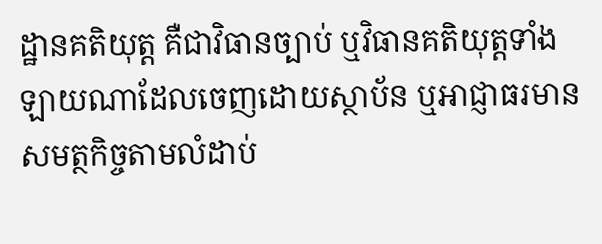ដ្ឋានគតិយុត្ត គឺជាវិធានច្បាប់ ឬវិធានគតិយុត្តទាំងឡាយណាដែលចេញដោយស្ថាប័ន ឬអាជ្ញាធរមានសមត្ថកិច្ចតាមលំដាប់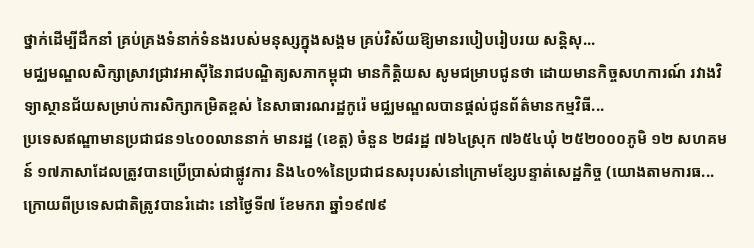ថ្នាក់ដើម្បីដឹកនាំ គ្រប់គ្រងទំនាក់ទំនងរបស់មនុស្សក្នុងសង្គម គ្រប់វិស័យឱ្យមានរបៀបរៀបរយ សន្តិសុ...
មជ្ឈមណ្ឌលសិក្សាស្រាវជ្រាវអាស៊ីនៃរាជបណ្ឌិត្យសភាកម្ពុជា មានកិត្តិយស សូមជម្រាបជូនថា ដោយមានកិច្ចសហការណ៍ រវាងវិទ្យាស្ថានជ័យសម្រាប់ការសិក្សាកម្រិតខ្ពស់ នៃសាធារណរដ្ឋកូរ៉េ មជ្ឈមណ្ឌលបានផ្តល់ជូនព័ត៌មានកម្មវិធី...
ប្រទេសឥណ្ឌាមានប្រជាជន១៤០០លាននាក់ មានរដ្ឋ (ខេត្ត) ចំនួន ២៨រដ្ឋ ៧៦៤ស្រុក ៧៦៥៤ឃុំ ២៥២០០០ភូមិ ១២ សហគមន៍ ១៧ភាសាដែលត្រូវបានប្រើប្រាស់ជាផ្លូវការ និង៤០%នៃប្រជាជនសរុបរស់នៅក្រោមខ្សែបន្ទាត់សេដ្ឋកិច្ច (យោងតាមការធ...
ក្រោយពីប្រទេសជាតិត្រូវបានរំដោះ នៅថ្ងៃទី៧ ខែមករា ឆ្នាំ១៩៧៩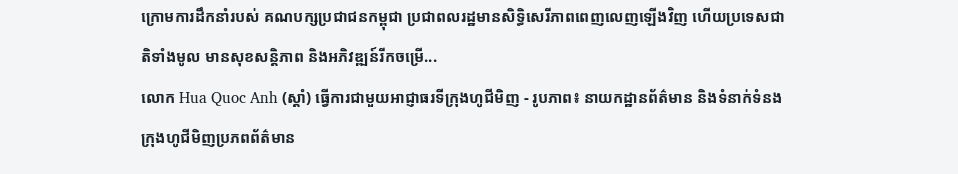ក្រោមការដឹកនាំរបស់ គណបក្សប្រជាជនកម្ពុជា ប្រជាពលរដ្ឋមានសិទ្ធិសេរីភាពពេញលេញឡើងវិញ ហើយប្រទេសជាតិទាំងមូល មានសុខសន្តិភាព និងអភិវឌ្ឍន៍រីកចម្រើ...
លោក Hua Quoc Anh (ស្តាំ) ធ្វើការជាមួយអាជ្ញាធរទីក្រុងហូជីមិញ - រូបភាព៖ នាយកដ្ឋានព័ត៌មាន និងទំនាក់ទំនង ក្រុងហូជីមិញប្រភពព័ត៌មាន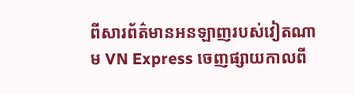ពីសារព័ត៌មានអនឡាញរបស់វៀតណាម VN Express ចេញផ្សាយកាលពី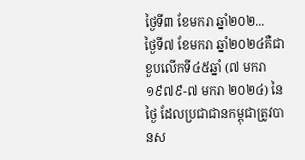ថ្ងៃទី៣ ខែមករា ឆ្នាំ២០២...
ថ្ងៃទី៧ ខែមករា ឆ្នាំ២០២៤គឺជាខួបលើកទី៤៥ឆ្នាំ (៧ មករា ១៩៧៩-៧ មករា ២០២៤) នៃថ្ងៃ ដែលប្រជាជានកម្ពុជាត្រូវបានស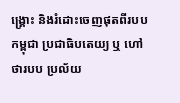ង្គ្រោះ និងរំដោះចេញផុតពីរបបកម្ពុជា ប្រជាធិបតេយ្យ ឬ ហៅថារបប ប្រល័យ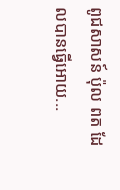ពូជសាសន៍ ប៉ុល ពត ដែលបានធ្វើអោយ...